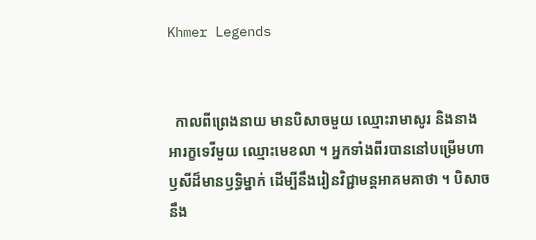Khmer Legends


  កាលពីព្រេងនាយ មានបិសាចមួយ ឈ្មោះរាមាសូរ និងនាងអារក្ខទេវីមួយ ឈ្មោះមេខលា ។ អ្នកទាំងពីរបាននៅបម្រើមហាឫសីដ៏មានឫទ្ធិម្នាក់ ដើម្បីនឹងរៀនវិជ្ជាមន្តអាគមគាថា ។ បិសាចនឹង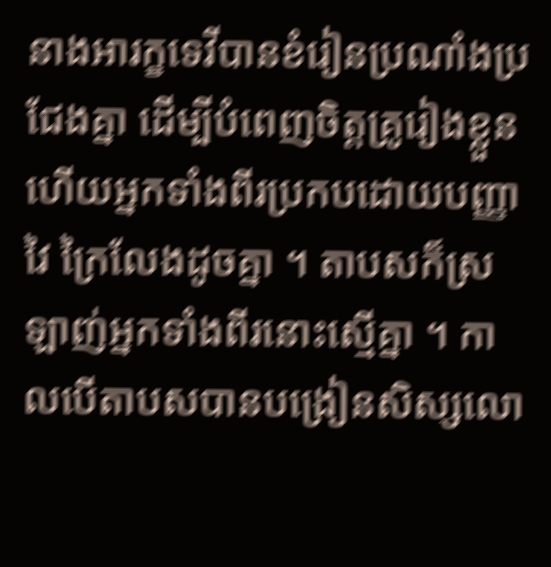នាងអារក្ខទេវីបានខំរៀនប្រណាំងប្រជែងគ្នា ដើម្បីបំពេញចិត្តគ្រូរៀងខ្លួន ហើយអ្នកទាំងពីរប្រកបដោយបញ្ញាវៃ ក្រៃលែងដូចគ្នា ។ តាបសក៏ស្រឡាញ់អ្នកទាំងពីរនោះស្មើគ្នា ។ កាលបើតាបសបានបង្រៀនសិស្សលោ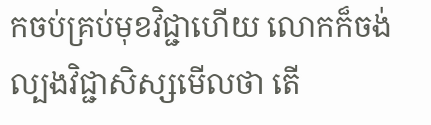កចប់គ្រប់មុខវិជ្ជាហើយ លោកក៏ចង់ល្បងវិជ្ជាសិស្សមើលថា តើ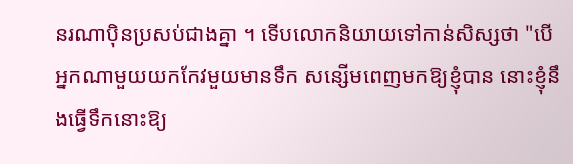នរណាប៉ិនប្រសប់ជាងគ្នា ។ ទើបលោកនិយាយទៅកាន់សិស្សថា "បើអ្នកណាមួយយកកែវមួយមានទឹក សន្សើមពេញមកឱ្យខ្ញុំបាន នោះខ្ញុំនឹងធ្វើទឹកនោះឱ្យ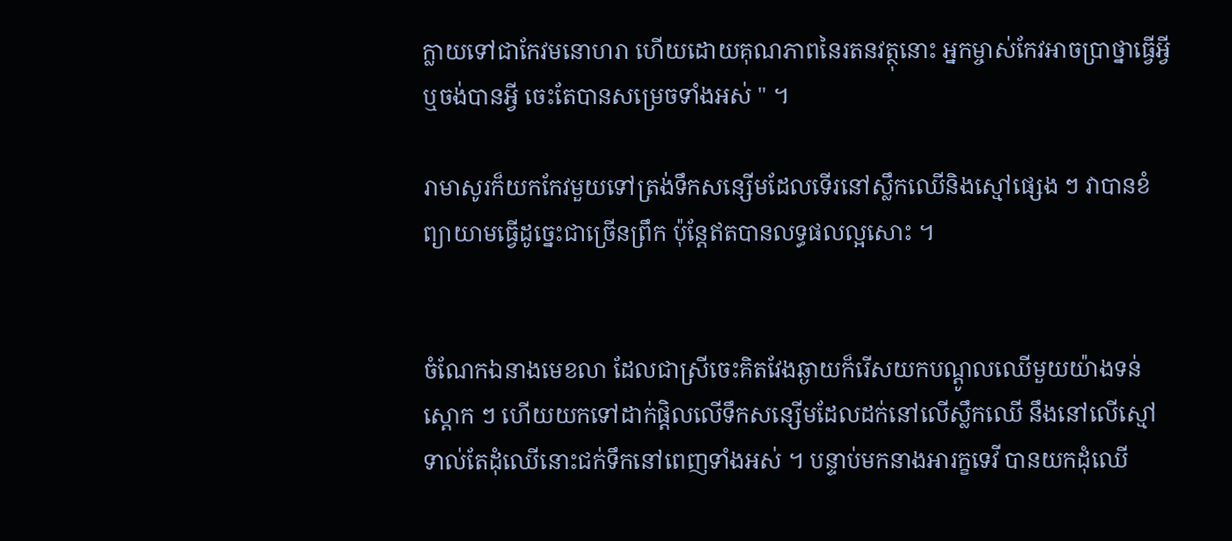ក្លាយទៅជាកែវមនោហរា ហើយដោយគុណភាពនៃរតនវត្ថុនោះ អ្នកម្ចាស់កែវអាចប្រាថ្នាធ្វើអ្វីឬចង់បានអ្វី ចេះតែបានសម្រេចទាំងអស់ " ។

រាមាសូរក៏យកកែវមួយទៅត្រង់ទឹកសន្សើមដែលទើរនៅស្លឹកឈើនិងស្មៅផ្សេង ៗ វាបានខំព្យាយាមធ្វើដូច្នេះជាច្រើនព្រឹក ប៉ុន្តែឥតបានលទ្ធផលល្អសោះ ។


ចំណែកឯនាងមេខលា ដែលជាស្រីចេះគិតវែងឆ្ងាយក៏រើសយកបណ្ដូលឈើមួយយ៉ាងទន់ស្តោក ៗ ហើយយកទៅដាក់ផ្តិលលើទឹកសន្សើមដែលដក់នៅលើស្លឹកឈើ នឹងនៅលើស្មៅ ទាល់តែដុំឈើនោះជក់ទឹកនៅពេញទាំងអស់ ។ បន្ទាប់មកនាងអារក្ខទេវី បានយកដុំឈើ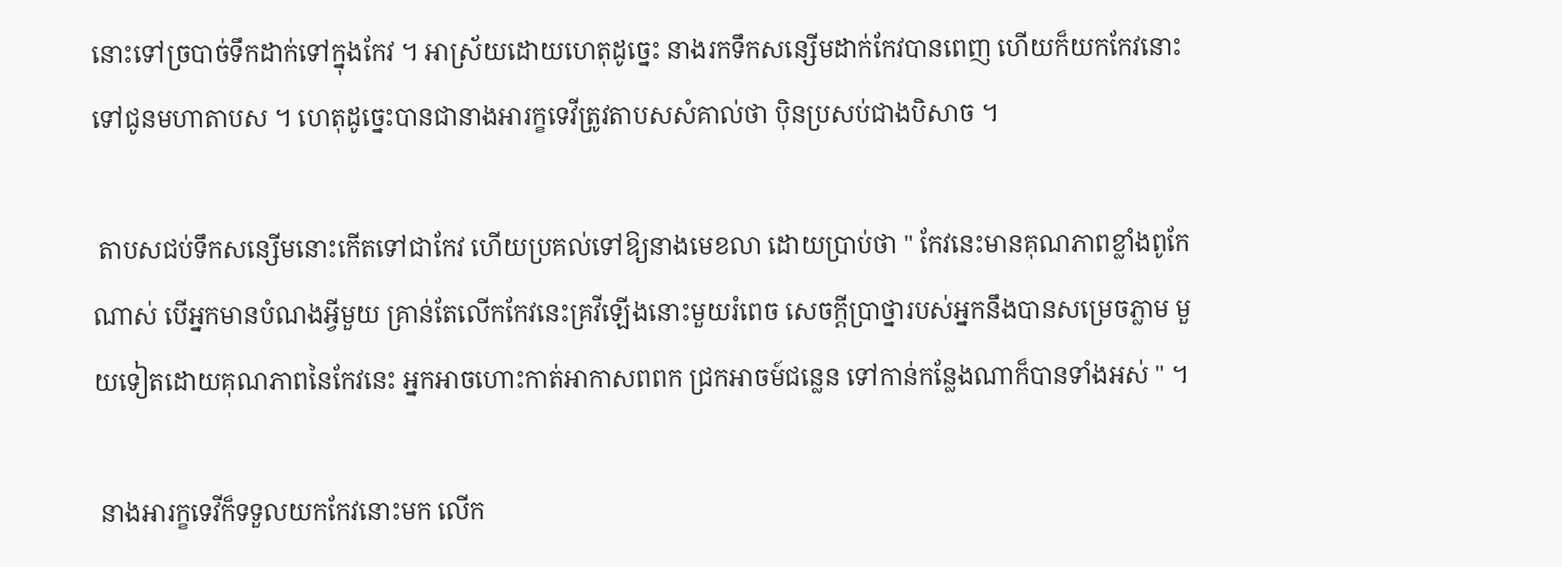នោះទៅច្របាច់ទឹកដាក់ទៅក្នុងកែវ ។ អាស្រ័យដោយហេតុដូច្នេះ នាងរកទឹកសន្សើមដាក់កែវបានពេញ ហើយក៏យកកែវនោះទៅជូនមហាតាបស ។ ហេតុដូច្នេះបានជានាងអារក្ខទេវីត្រូវតាបសសំគាល់ថា ប៉ិនប្រសប់ជាងបិសាច ។

 តាបសជប់ទឹកសន្សើមនោះកើតទៅជាកែវ ហើយប្រគល់ទៅឱ្យនាងមេខលា ដោយប្រាប់ថា " កែវនេះមានគុណភាពខ្លាំងពូកែណាស់ បើអ្នកមានបំណងអ្វីមួយ គ្រាន់តែលើកកែវនេះគ្រវីឡើងនោះមួយរំពេច សេចក្ដីប្រាថ្នារបស់អ្នកនឹងបានសម្រេចភ្លាម មួយទៀតដោយគុណភាពនៃកែវនេះ អ្នកអាចហោះកាត់អាកាសពពក ជ្រកអាចម៍ជន្លេន ទៅកាន់កន្លែងណាក៏បានទាំងអស់ " ។

 នាងអារក្ខទេវីក៏ទទួលយកកែវនោះមក លើក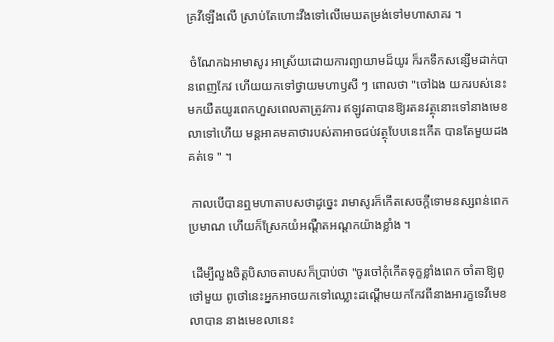គ្រវីឡើងលើ ស្រាប់តែហោះវឹងទៅលើមេឃតម្រង់ទៅមហាសាគរ ។

 ចំណែកឯអាមាសូរ អាស្រ័យដោយការព្យាយាមដ៏យូរ ក៏រកទឹកសន្សើមដាក់បានពេញកែវ ហើយយកទៅថ្វាយមហាឫសី ៗ ពោលថា "ចៅឯង យករបស់នេះ មកយឺតយូរពេកហួសពេលតាត្រូវការ ឥឡូវតាបានឱ្យរតនវត្ថុនោះទៅនាងមេខលាទៅហើយ មន្តអាគមគាថារបស់តាអាចជប់វត្ថុបែបនេះកើត បានតែមួយដងគត់ទេ " ។

 កាលបើបានឮមហាតាបសថាដូច្នេះ រាមាសូរក៏កើតសេចក្ដីទោមនស្សពន់ពេកប្រមាណ ហើយក៏ស្រែកយំអណ្ដឺតអណ្ដកយ៉ាងខ្លាំង ។

 ដើម្បីលួងចិត្តបិសាចតាបសក៏ប្រាប់ថា "ចូរចៅកុំកើតទុក្ខខ្លាំងពេក ចាំតាឱ្យពូថៅមួយ ពូថៅនេះអ្នកអាចយកទៅឈ្លោះដណ្ដើមយកកែវពីនាងអារក្ខទេវីមេខលាបាន នាងមេខលានេះ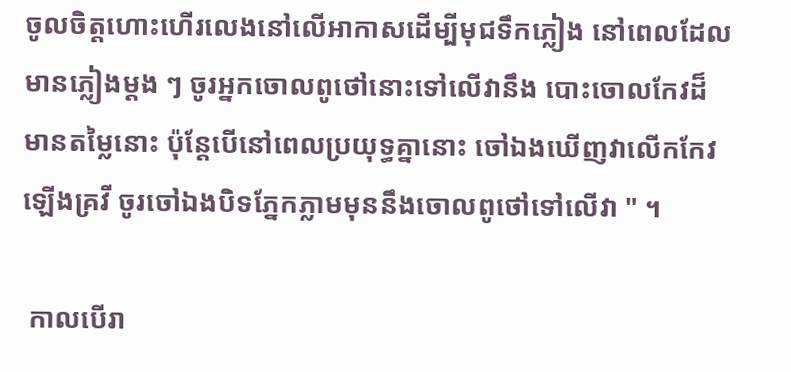ចូលចិត្តហោះហើរលេងនៅលើអាកាសដើម្បីមុជទឹកភ្លៀង នៅពេលដែលមានភ្លៀងម្ដង ៗ ចូរអ្នកចោលពូថៅនោះទៅលើវានឹង បោះចោលកែវដ៏មានតម្លៃនោះ ប៉ុន្តែបើនៅពេលប្រយុទ្ធគ្នានោះ ចៅឯងឃើញវាលើកកែវឡើងគ្រវី ចូរចៅឯងបិទភ្នែកភ្លាមមុននឹងចោលពូថៅទៅលើវា " ។

 កាលបើរា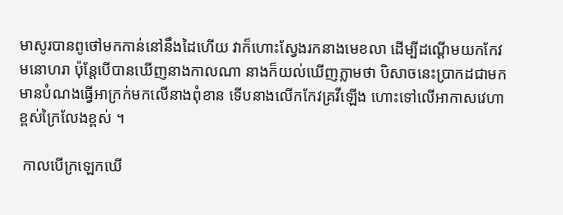មាសូរបានពូថៅមកកាន់នៅនឹងដៃហើយ វាក៏ហោះស្វែងរកនាងមេខលា ដើម្បីដណ្ដើមយកកែវមនោហរា ប៉ុន្តែបើបានឃើញនាងកាលណា នាងក៏យល់ឃើញភ្លាមថា បិសាចនេះប្រាកដជាមកមានបំណងធ្វើអាក្រក់មកលើនាងពុំខាន ទើបនាងលើកកែវគ្រវីឡើង ហោះទៅលើអាកាសវេហាខ្ពស់ក្រៃលែងខ្ពស់ ។

 កាលបើក្រឡេកឃើ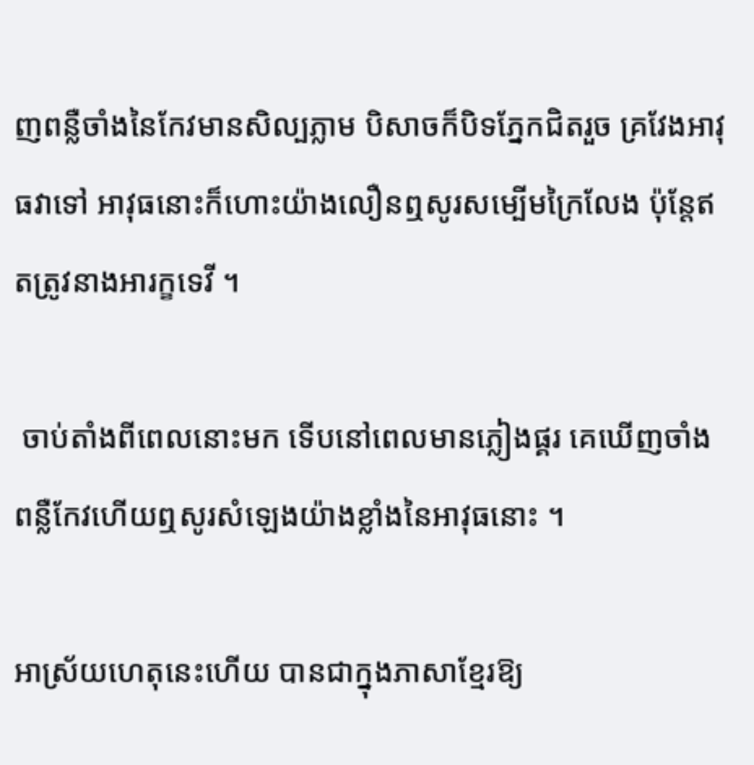ញពន្លឺចាំងនៃកែវមានសិល្បភ្លាម បិសាចក៏បិទភ្នែកជិតរួច គ្រវែងអាវុធវាទៅ អាវុធនោះក៏ហោះយ៉ាងលឿនឮសូរសម្បើមក្រៃលែង ប៉ុន្តែឥតត្រូវនាងអារក្ខទេវី ។

 ចាប់តាំងពីពេលនោះមក ទើបនៅពេលមានភ្លៀងផ្គរ គេឃើញចាំងពន្លឺកែវហើយឮសូរសំឡេងយ៉ាងខ្លាំងនៃអាវុធនោះ ។

អាស្រ័យហេតុនេះហើយ បានជាក្នុងភាសាខ្មែរឱ្យ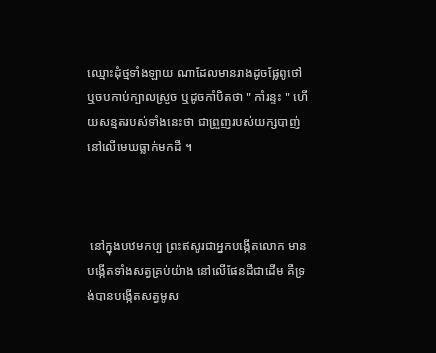ឈ្មោះដុំថ្មទាំងឡាយ ណាដែលមានរាងដូចផ្លែពូថៅ ឬចបកាប់ក្បាលស្រួច ឬដូចកាំបិតថា " កាំរន្ទះ " ហើយសន្មតរបស់ទាំងនេះថា ជាព្រួញរបស់យក្សបាញ់ នៅលើមេឃធ្លាក់មកដី ។



 នៅក្នុងបឋមកប្ប ព្រះឥសូរជាអ្នកបង្កើតលោក មានបង្កើតទាំងសត្វគ្រប់យ៉ាង នៅលើផែនដីជាដើម គឺទ្រង់បានបង្កើតសត្វមូស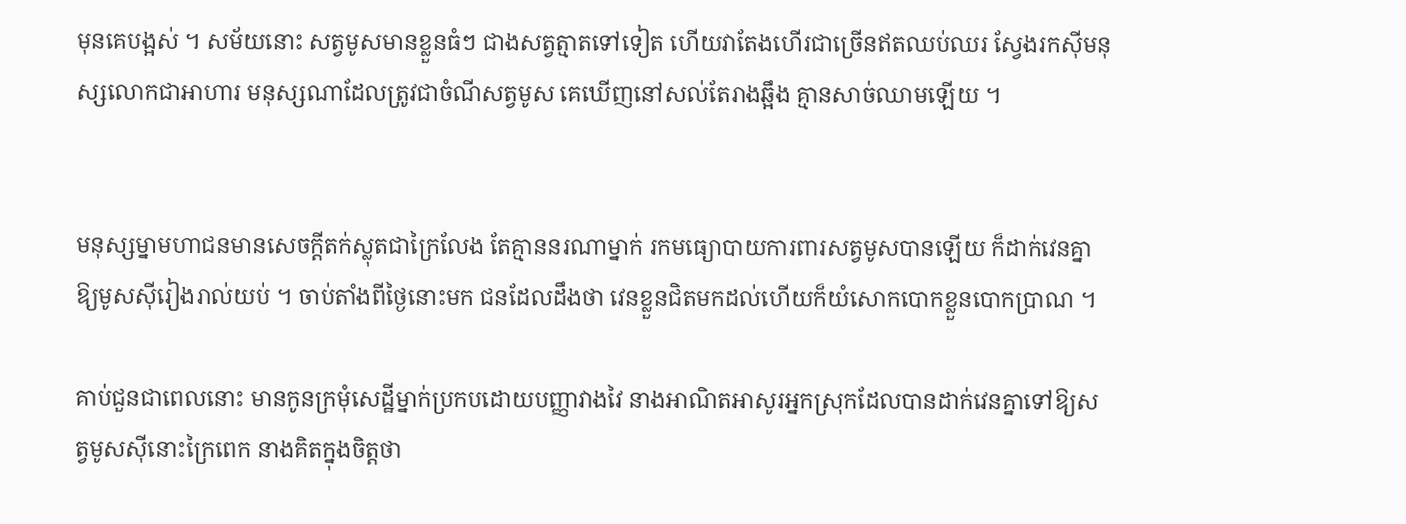មុនគេបង្អស់ ។ សម័យនោះ សត្វមូសមានខ្លួនធំៗ ជាងសត្វត្មាតទៅទៀត ហើយវាតែងហើរជាច្រើនឥតឈប់ឈរ ស្វែងរកស៊ីមនុស្សលោកជាអាហារ មនុស្សណាដែលត្រូវជាចំណីសត្វមូស គេឃើញនៅសល់តែរាងឆ្អឹង គ្មានសាច់ឈាមឡើយ ។


មនុស្សម្នាមហាជនមានសេចក្ដីតក់ស្លុតជាក្រៃលែង តែគ្មាននរណាម្នាក់ រកមធ្យោបាយការពារសត្វមូសបានឡើយ ក៏ដាក់វេនគ្នាឱ្យមូសស៊ីរៀងរាល់យប់ ។ ចាប់តាំងពីថ្ងៃនោះមក ជនដែលដឹងថា វេនខ្លួនជិតមកដល់ហើយក៏យំសោកបោកខ្លួនបោកប្រាណ ។

គាប់ជួនជាពេលនោះ មានកូនក្រមុំសេដ្ឋីម្នាក់ប្រកបដោយបញ្ញាវាងវៃ នាងអាណិតអាសូរអ្នកស្រុកដែលបានដាក់វេនគ្នាទៅឱ្យសត្វមូសស៊ីនោះក្រៃពេក នាងគិតក្នុងចិត្តថា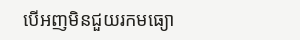បើអញមិនជួយរកមធ្យោ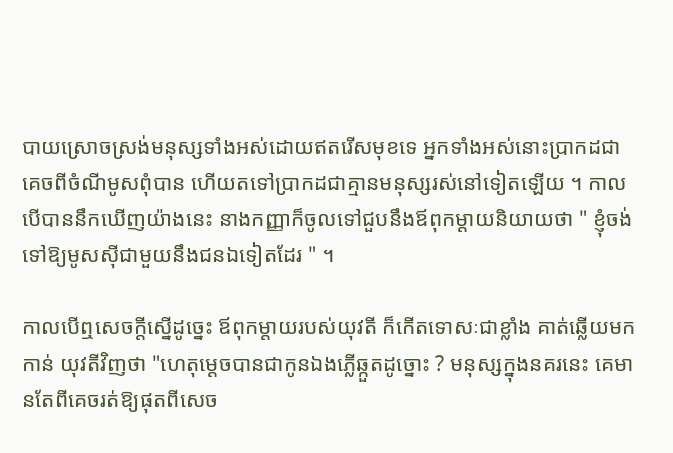បាយស្រោចស្រង់មនុស្សទាំងអស់ដោយឥតរើសមុខទេ អ្នកទាំងអស់នោះប្រាកដជាគេចពីចំណីមូសពុំបាន ហើយតទៅប្រាកដជាគ្មានមនុស្សរស់នៅទៀតឡើយ ។ កាលបើបាននឹកឃើញយ៉ាងនេះ នាងកញ្ញាក៏ចូលទៅជួបនឹងឪពុកម្ដាយនិយាយថា " ខ្ញុំចង់ទៅឱ្យមូសស៊ីជាមួយនឹងជនឯទៀតដែរ " ។

កាលបើឮសេចក្ដីស្នើដូច្នេះ ឪពុកម្ដាយរបស់យុវតី ក៏កើតទោសៈជាខ្លាំង គាត់ឆ្លើយមកកាន់ យុវតីវិញថា "ហេតុម្ដេចបានជាកូនឯងភ្លើឆ្កួតដូច្នោះ ? មនុស្សក្នុងនគរនេះ គេមានតែពីគេចរត់ឱ្យផុតពីសេច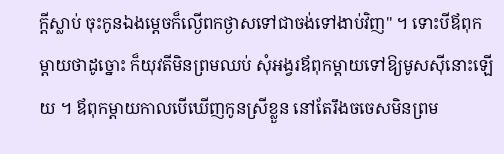ក្ដីស្លាប់ ចុះកូនឯងម្ដេចក៏ល្ងើពកថ្ងាសទៅជាចង់ទៅងាប់វិញ" ។ ទោះបីឪពុកម្ដាយថាដូច្នោះ ក៏យុវតីមិនព្រមឈប់ សុំអង្វរឪពុកម្ដាយទៅឱ្យមូសស៊ីនោះឡើយ ។ ឪពុកម្ដាយកាលបើឃើញកូនស្រីខ្លួន នៅតែរឹងចចេសមិនព្រម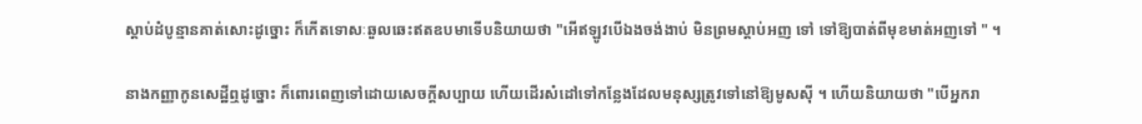ស្ដាប់ដំបូន្មានគាត់សោះដូច្នោះ ក៏កើតទោសៈឆួលឆេះឥតឧបមាទើបនិយាយថា "អើឥឡូវបើឯងចង់ងាប់ មិនព្រមស្ដាប់អញ ទៅ ទៅឱ្យបាត់ពីមុខមាត់អញទៅ " ។

នាងកញ្ញាកូនសេដ្ឋីឮដូច្នោះ ក៏ពោរពេញទៅដោយសេចក្ដីសប្បាយ ហើយដើរសំដៅទៅកន្លែងដែលមនុស្សត្រូវទៅនៅឱ្យមូសស៊ី ។ ហើយនិយាយថា "បើអ្នករា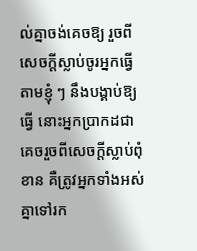ល់គ្នាចង់គេចឱ្យ រួចពីសេចក្ដីស្លាប់ចូរអ្នកធ្វើតាមខ្ញុំ ៗ នឹងបង្គាប់ឱ្យធ្វើ នោះអ្នកប្រាកដជាគេចរួចពីសេចក្ដីស្លាប់ពុំខាន គឺត្រូវអ្នកទាំងអស់គ្នាទៅរក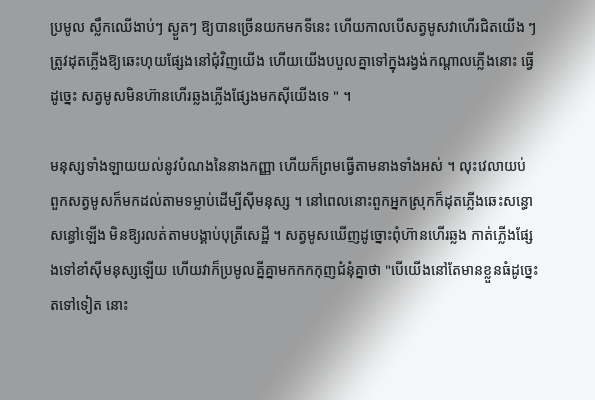ប្រមូល ស្លឹកឈើងាប់ៗ ស្ងួតៗ ឱ្យបានច្រើនយកមកទីនេះ ហើយកាលបើសត្វមូសវាហើរជិតយើង ៗ ត្រូវដុតភ្លើងឱ្យឆេះហុយផ្សែងនៅជុំវិញយើង ហើយយើងបបួលគ្នាទៅក្នុងរង្វង់កណ្ដាលភ្លើងនោះ ធ្វើដូច្នេះ សត្វមូសមិនហ៊ានហើរឆ្លងភ្លើងផ្សែងមកស៊ីយើងទេ " ។

មនុស្សទាំងឡាយយល់នូវបំណងនៃនាងកញ្ញា ហើយក៏ព្រមធ្វើតាមនាងទាំងអស់ ។ លុះវេលាយប់ ពួកសត្វមូសក៏មកដល់តាមទម្លាប់ដើម្បីស៊ីមនុស្ស ។ នៅពេលនោះពួកអ្នកស្រុកក៏ដុតភ្លើងឆេះសន្ធោសន្ធៅឡើង មិនឱ្យរលត់តាមបង្គាប់បុត្រីសេដ្ឋី ។ សត្វមូសឃើញដូច្នោះពុំហ៊ានហើរឆ្លង កាត់ភ្លើងផ្សែងទៅខាំស៊ីមនុស្សឡើយ ហើយវាក៏ប្រមូលគ្នីគ្នាមកកកកុញជំនុំគ្នាថា "បើយើងនៅតែមានខ្លួនធំដូច្នេះតទៅទៀត នោះ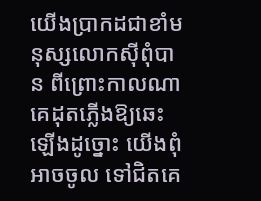យើងប្រាកដជាខាំមនុស្សលោកស៊ីពុំបាន ពីព្រោះកាលណាគេដុតភ្លើងឱ្យឆេះឡើងដូច្នោះ យើងពុំអាចចូល ទៅជិតគេ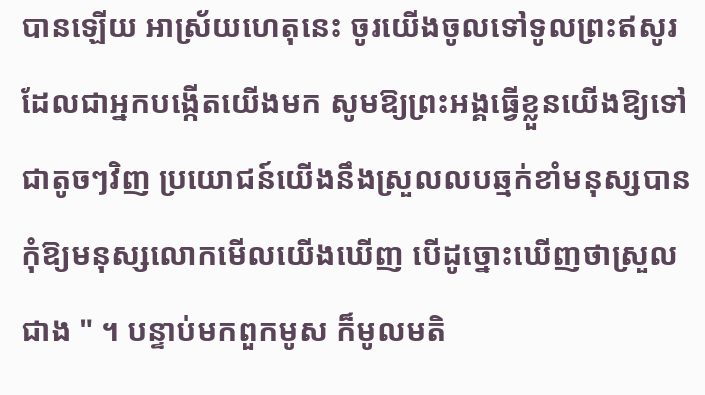បានឡើយ អាស្រ័យហេតុនេះ ចូរយើងចូលទៅទូលព្រះឥសូរដែលជាអ្នកបង្កើតយើងមក សូមឱ្យព្រះអង្គធ្វើខ្លួនយើងឱ្យទៅជាតូចៗវិញ ប្រយោជន៍យើងនឹងស្រួលលបឆ្មក់ខាំមនុស្សបាន កុំឱ្យមនុស្សលោកមើលយើងឃើញ បើដូច្នោះឃើញថាស្រួលជាង " ។ បន្ទាប់មកពួកមូស ក៏មូលមតិ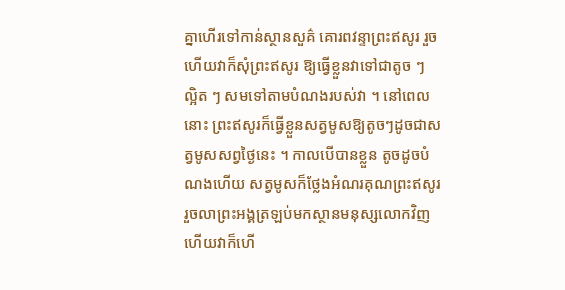គ្នាហើរទៅកាន់ស្ថានសួគ៌ គោរពវន្ទាព្រះឥសូរ រួចហើយវាក៏សុំព្រះឥសូរ ឱ្យធ្វើខ្លួនវាទៅជាតូច ៗ ល្អិត ៗ សមទៅតាមបំណងរបស់វា ។ នៅពេលនោះ ព្រះឥសូរក៏ធ្វើខ្លួនសត្វមូសឱ្យតូចៗដូចជាសត្វមូសសព្វថ្ងៃនេះ ។ កាលបើបានខ្លួន តូចដូចបំណងហើយ សត្វមូសក៏ថ្លែងអំណរគុណព្រះឥសូររួចលាព្រះអង្គត្រឡប់មកស្ថានមនុស្សលោកវិញ ហើយវាក៏ហើ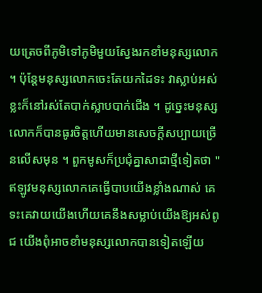យត្រេចពីភូមិទៅភូមិមួយស្វែងរកខាំមនុស្សលោក ។ ប៉ុន្តែមនុស្សលោកចេះតែយកដៃទះ វាស្លាប់អស់ខ្លះក៏នៅរស់តែបាក់ស្លាបបាក់ជើង ។ ដូច្នេះមនុស្សលោកក៏បានធូរចិត្តហើយមានសេចក្ដីសប្បាយច្រើនលើសមុន ។ ពួកមូសក៏ប្រជុំគ្នាសាជាថ្មីទៀតថា "ឥឡូវមនុស្សលោកគេធ្វើបាបយើងខ្លាំងណាស់ គេទះគេវាយយើងហើយគេនឹងសម្លាប់យើងឱ្យអស់ពូជ យើងពុំអាចខាំមនុស្សលោកបានទៀតឡើយ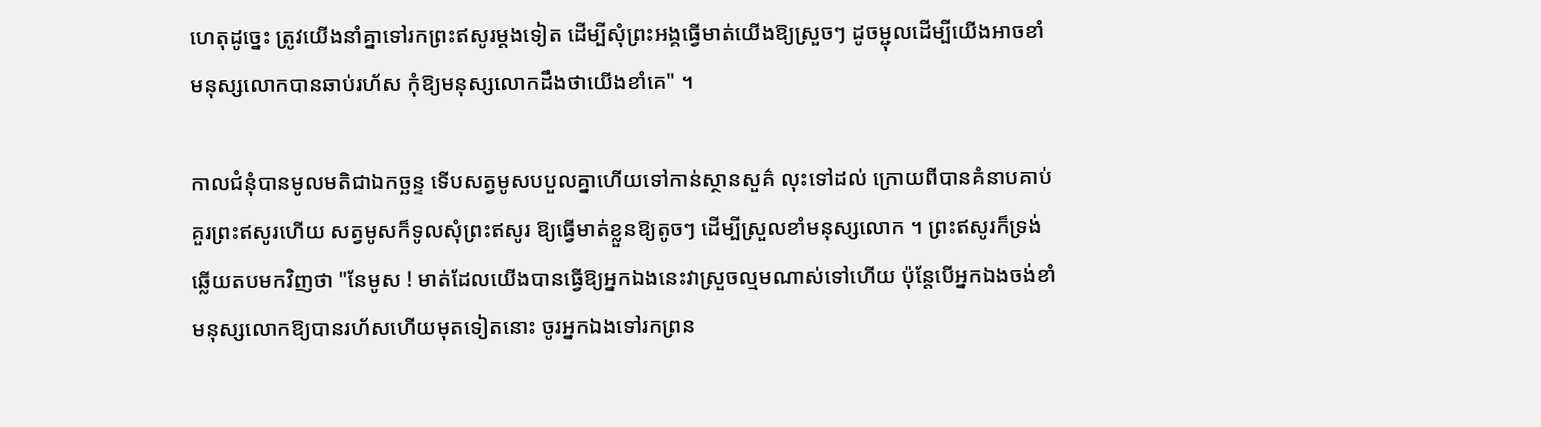ហេតុដូច្នេះ ត្រូវយើងនាំគ្នាទៅរកព្រះឥសូរម្ដងទៀត ដើម្បីសុំព្រះអង្គធ្វើមាត់យើងឱ្យស្រួចៗ ដូចម្ជុលដើម្បីយើងអាចខាំមនុស្សលោកបានឆាប់រហ័ស កុំឱ្យមនុស្សលោកដឹងថាយើងខាំគេ" ។

កាលជំនុំបានមូលមតិជាឯកច្ឆន្ទ ទើបសត្វមូសបបួលគ្នាហើយទៅកាន់ស្ថានសួគ៌ លុះទៅដល់ ក្រោយពីបានគំនាបគាប់គួរព្រះឥសូរហើយ សត្វមូសក៏ទូលសុំព្រះឥសូរ ឱ្យធ្វើមាត់ខ្លួនឱ្យតូចៗ ដើម្បីស្រួលខាំមនុស្សលោក ។ ព្រះឥសូរក៏ទ្រង់ឆ្លើយតបមកវិញថា "នែមូស ! មាត់ដែលយើងបានធ្វើឱ្យអ្នកឯងនេះវាស្រួចល្មមណាស់ទៅហើយ ប៉ុន្តែបើអ្នកឯងចង់ខាំមនុស្សលោកឱ្យបានរហ័សហើយមុតទៀតនោះ ចូរអ្នកឯងទៅរកព្រន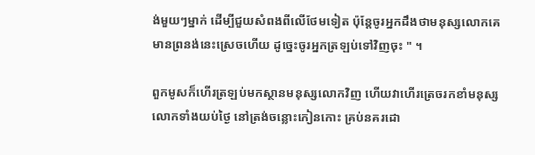ង់មួយៗម្នាក់ ដើម្បីជួយសំពងពីលើថែមទៀត ប៉ុន្តែចូរអ្នកដឹងថាមនុស្សលោកគេមានព្រនង់នេះស្រេចហើយ ដូច្នេះចូរអ្នកត្រឡប់ទៅវិញចុះ " ។

ពួកមូសក៏ហើរត្រឡប់មកស្ថានមនុស្សលោកវិញ ហើយវាហើរត្រេចរកខាំមនុស្សលោកទាំងយប់ថ្ងៃ នៅត្រង់ចន្លោះកៀនកោះ គ្រប់នគរដោ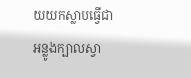យយកស្លាបធ្វើជាអន្លូងក្បាលស្វា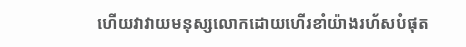ហើយវាវាយមនុស្សលោកដោយហើរខាំយ៉ាងរហ័សបំផុត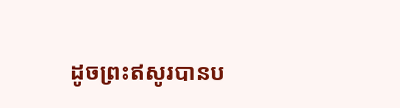ដូចព្រះឥសូរបានប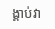ង្គាប់វា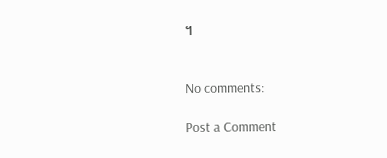។


No comments:

Post a Comment